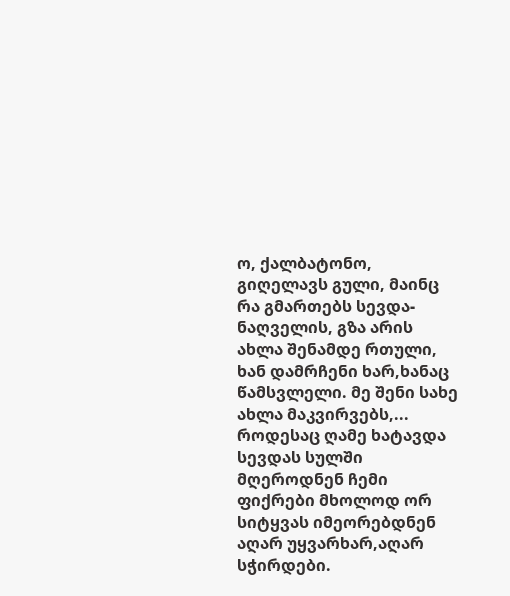ო, ქალბატონო, გიღელავს გული, მაინც რა გმართებს სევდა-ნაღველის, გზა არის ახლა შენამდე რთული, ხან დამრჩენი ხარ,ხანაც წამსვლელი. მე შენი სახე ახლა მაკვირვებს,...
როდესაც ღამე ხატავდა სევდას სულში მღეროდნენ ჩემი ფიქრები მხოლოდ ორ სიტყვას იმეორებდნენ აღარ უყვარხარ,აღარ სჭირდები.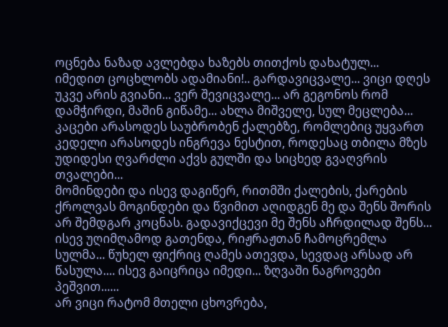ოცნება ნაზად ავლებდა ხაზებს თითქოს დახატულ...
იმედით ცოცხლობს ადამიანი!.. გარდავიცვალე... ვიცი დღეს უკვე არის გვიანი... ვერ შევიცვალე... არ გეგონოს რომ დამჭირდი, მაშინ გიწამე... ახლა მიშველე, სულ მეცლება...
კაცები არასოდეს საუბრობენ ქალებზე, რომლებიც უყვართ კედელი არასოდეს ინგრევა ნესტით, როდესაც თბილა მზეს უდიდესი ღვარძლი აქვს გულში და სიცხედ გვაღვრის თვალები...
მომინდები და ისევ დაგიწერ, რითმში ქალების, ქარების ქროლვას მოგინდები და წვიმით აღიდგენ მე და შენს შორის არ შემდგარ კოცნას. გადავიქცევი მე შენს აჩრდილად შენს...
ისევ უღიმღამოდ გათენდა, რიჟრაჟთან ჩამოცრემლა სულმა... წუხელ ფიქრიც ღამეს ათევდა, სევდაც არსად არ წასულა.... ისევ გაიცრიცა იმედი... ზღვაში ნაგროვები პეშვით......
არ ვიცი რატომ მთელი ცხოვრება,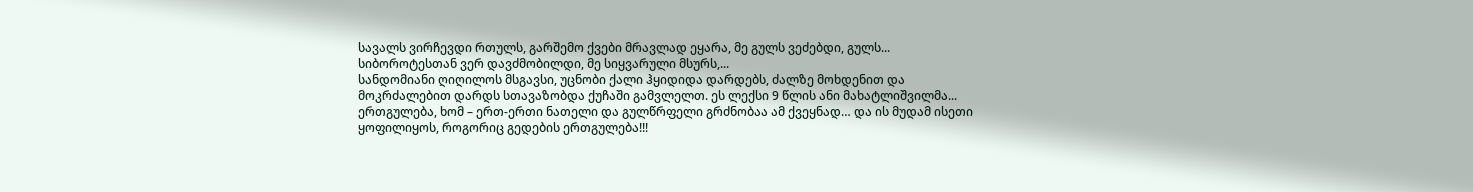სავალს ვირჩევდი რთულს, გარშემო ქვები მრავლად ეყარა, მე გულს ვეძებდი, გულს... სიბოროტესთან ვერ დავძმობილდი, მე სიყვარული მსურს,...
სანდომიანი ღიღილოს მსგავსი, უცნობი ქალი ჰყიდიდა დარდებს, ძალზე მოხდენით და მოკრძალებით დარდს სთავაზობდა ქუჩაში გამვლელთ. ეს ლექსი 9 წლის ანი მახატლიშვილმა...
ერთგულება, ხომ – ერთ-ერთი ნათელი და გულწრფელი გრძნობაა ამ ქვეყნად… და ის მუდამ ისეთი ყოფილიყოს, როგორიც გედების ერთგულება!!!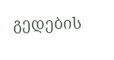გედების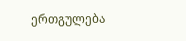ერთგულება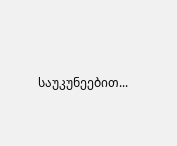საუკუნეებით...